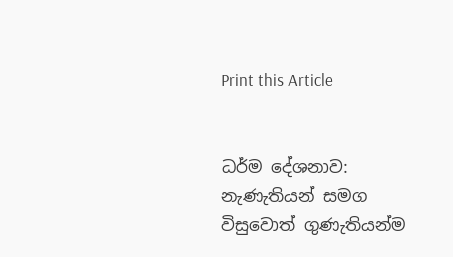Print this Article


ධර්ම දේශනාව: නැණැතියන් සමග විසුවොත් ගුණැතියන්ම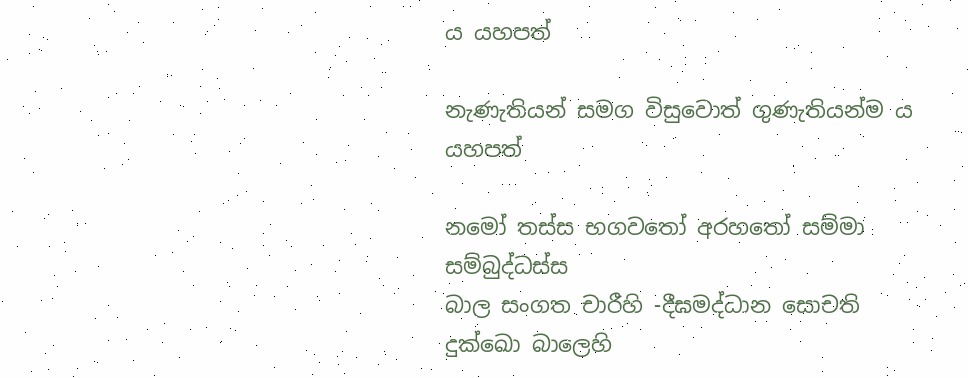ය යහපත්

නැණැතියන් සමග විසුවොත් ගුණැතියන්ම ය යහපත්

නමෝ තස්ස භගවතෝ අරහතෝ සම්මා සම්බුද්ධස්ස
බාල සංගත චාරීහි -දීඝමද්ධාන සොචති
දුක්ඛො බාලෙහි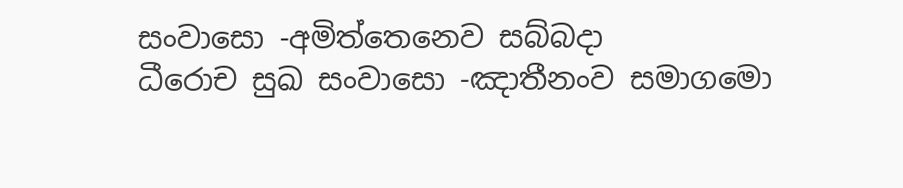සංවාසො -අමිත්තෙනෙව සබ්බදා
ධීරොච සුඛ සංවාසො -ඤාතීනංව සමාගමො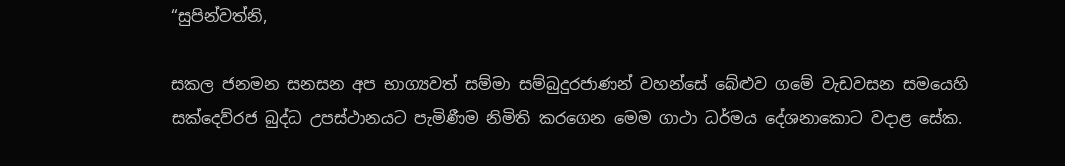“සුපින්වත්නි,

සකල ජනමන සනසන අප භාග්‍යවත් සම්මා සම්බුදුරජාණන් වහන්සේ බේළුව ගමේ වැඩවසන සමයෙහි සක්දෙව්රජ බුද්ධ උපස්ථානයට පැමිණීම නිමිති කරගෙන මෙම ගාථා ධර්මය දේශනාකොට වදාළ සේක.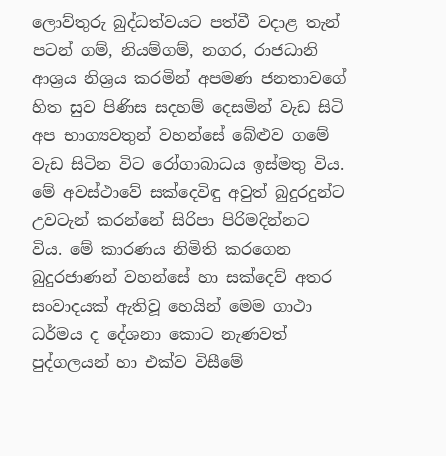ලොව්තුරු බුද්ධත්වයට පත්වී වදාළ තැන් පටන් ගම්, නියම්ගම්, නගර, රාජධානි ආශ්‍රය නිශ්‍රය කරමින් අපමණ ජනතාවගේ හිත සුව පිණිස සදහම් දෙසමින් වැඩ සිටි අප භාග්‍යවතුන් වහන්සේ බේළුව ගමේ වැඩ සිටින විට රෝගාබාධය ඉස්මතු විය. මේ අවස්ථාවේ සක්දෙවිඳු අවුත් බුදුරදුන්ට උවටැන් කරන්නේ සිරිපා පිරිමදින්නට විය. මේ කාරණය නිමිති කරගෙන බුදුරජාණන් වහන්සේ හා සක්දෙව් අතර සංවාදයක් ඇතිවූ හෙයින් මෙම ගාථා ධර්මය ද දේශනා කොට නැණවත් පුද්ගලයන් හා එක්ව විසීමේ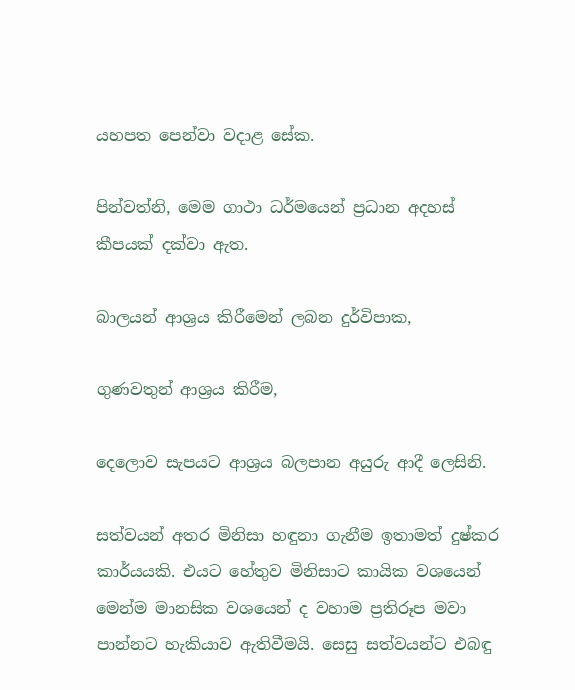යහපත පෙන්වා වදාළ සේක.

පින්වත්නි, මෙම ගාථා ධර්මයෙන් ප්‍රධාන අදහස් කීපයක් දක්වා ඇත.

බාලයන් ආශ්‍රය කිරීමෙන් ලබන දුර්විපාක,

ගුණවතුන් ආශ්‍රය කිරීම,

දෙලොව සැපයට ආශ්‍රය බලපාන අයුරු ආදී ලෙසිනි.

සත්වයන් අතර මිනිසා හඳුනා ගැනීම ඉතාමත් දුෂ්කර කාර්යයකි. එයට හේතුව මිනිසාට කායික වශයෙන් මෙන්ම මානසික වශයෙන් ද වහාම ප්‍රතිරූප මවා පාන්නට හැකියාව ඇතිවීමයි. සෙසු සත්වයන්ට එබඳු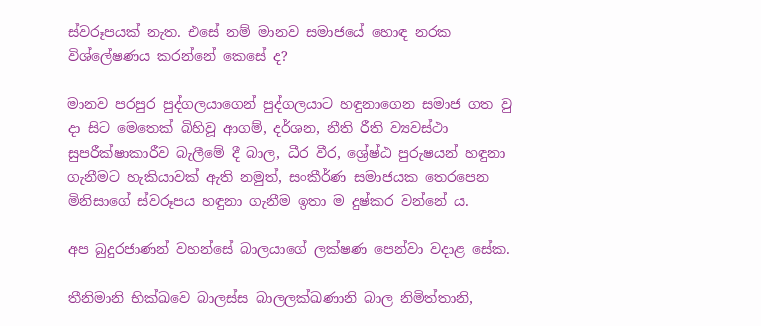ස්වරූපයක් නැත. එසේ නම් මානව සමාජයේ හොඳ නරක විශ්ලේෂණය කරන්නේ කෙසේ ද?

මානව පරපුර පුද්ගලයාගෙන් පුද්ගලයාට හඳුනාගෙන සමාජ ගත වු දා සිට මෙතෙක් බිහිවූ ආගම්, දර්ශන, නීති රීති ව්‍යවස්ථා සුපරීක්ෂාකාරීව බැලීමේ දී බාල, ධීර වීර, ශ්‍රේෂ්ඨ පුරුෂයන් හඳුනා ගැනීමට හැකියාවක් ඇති නමුත්, සංකීර්ණ සමාජයක තෙරපෙන මිනිසාගේ ස්වරූපය හඳුනා ගැනීම ඉතා ම දුෂ්කර වන්නේ ය.

අප බුදුරජාණන් වහන්සේ බාලයාගේ ලක්ෂණ පෙන්වා වදාළ සේක.

තීනිමානි භික්ඛවෙ බාලස්ස බාලලක්ඛණානි බාල නිමිත්තානි,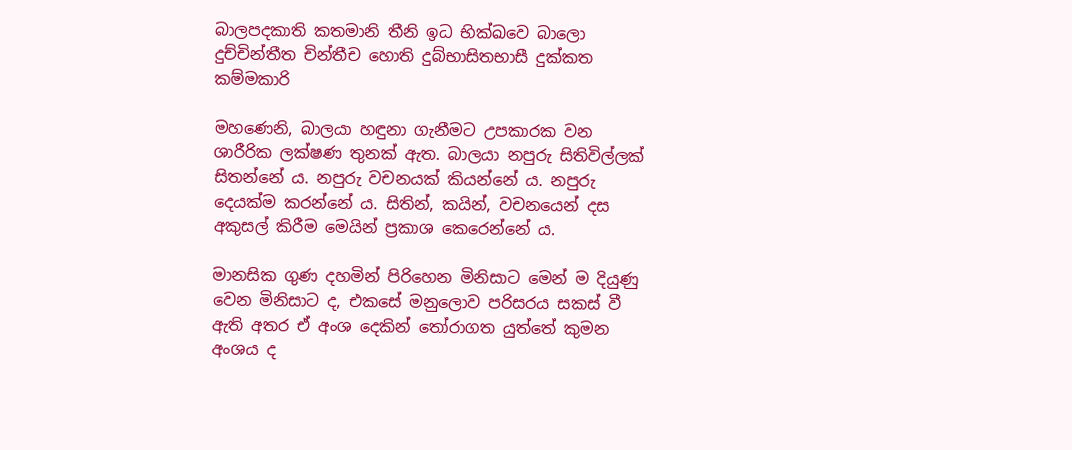බාලපදකාති කතමානි තීනි ඉධ භික්ඛවෙ බාලො දුච්චින්තීත චින්තීච හොති දුබ්භාසිතභාසී දුක්කත කම්මකාරි

මහණෙනි, බාලයා හඳුනා ගැනීමට උපකාරක වන ශාරීරික ලක්ෂණ තුනක් ඇත. බාලයා නපුරු සිතිවිල්ලක් සිතන්නේ ය. නපුරු වචනයක් කියන්නේ ය. නපුරු දෙයක්ම කරන්නේ ය. සිතින්, කයින්, වචනයෙන් දස අකුසල් කිරීම මෙයින් ප්‍රකාශ කෙරෙන්නේ ය.

මානසික ගුණ දහමින් පිරිහෙන මිනිසාට මෙන් ම දියුණු වෙන මිනිසාට ද, එකසේ මනුලොව පරිසරය සකස් වී ඇති අතර ඒ අංශ දෙකින් තෝරාගත යුත්තේ කුමන අංශය ද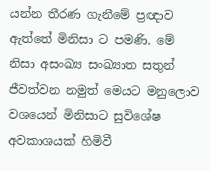යන්න තීරණ ගැනීමේ ප්‍රඥාව ඇත්තේ මිනිසා ට පමණි. මේ නිසා අසංඛ්‍ය සංඛ්‍යාත සතුන් ජීවත්වන නමුත් මෙයට මනුලොව වශයෙන් මිනිසාට සුවිශේෂ අවකාශයක් හිමිවී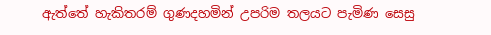ඇත්තේ හැකිතරම් ගුණදහමින් උපරිම තලයට පැමිණ සෙසු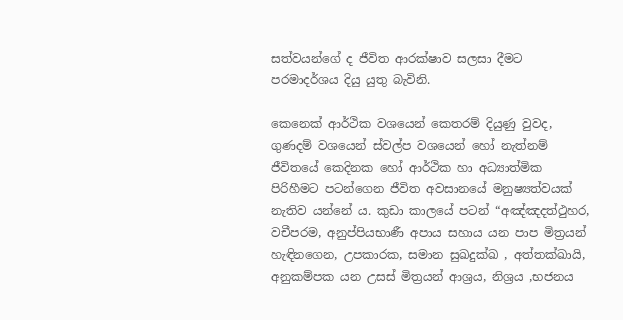සත්වයන්ගේ ද ජීවිත ආරක්ෂාව සලසා දීමට පරමාදර්ශය දියු යුතු බැවිනි.

කෙනෙක් ආර්ථික වශයෙන් කෙතරම් දියුණු වුවද, ගුණදම් වශයෙන් ස්වල්ප වශයෙන් හෝ නැත්නම් ජීවිතයේ කෙදිනක හෝ ආර්ථික හා අධ්‍යාත්මික පිරිහීමට පටන්ගෙන ජීවිත අවසානයේ මනුෂ්‍යත්වයක් නැතිව යන්නේ ය. කුඩා කාලයේ පටන් “අඤ්ඤදත්ථුහර, වචීපරම, අනුප්පියභාණී අපාය සහාය යන පාප මිත්‍රයන් හැඳිනගෙන, උපකාරක, සමාන සුඛදුක්ඛ , අත්තක්ඛායි, අනුකම්පක යන උසස් මිත්‍රයන් ආශ්‍රය, නිශ්‍රය ,භජනය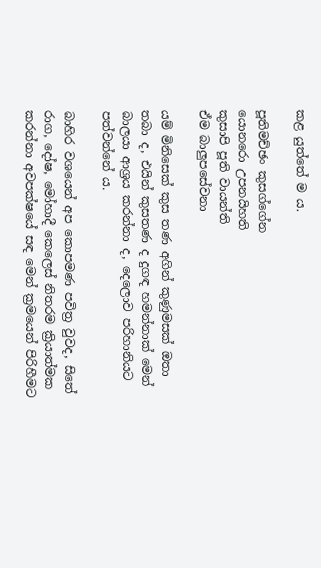කළ යුත්තේ ම ය.

පූතිමච්ඡං කුසග්ගේන
යොනරො උපනයිහති
කුසාපි පූති වායන්ති
ඒම බාලුපසේවනා

යම් මිනිසෙක් කුස තණ අගින් කුණුමසක් ඔතා තබා ද, එයින් කුසතණ ද දුගඳ හමන්නාක් මෙන් බාලයා ආශ්‍රය කරන්නා ද, දෙලොව පරිහානියට පත්වන්නේ ය.

බාහිර වශයෙන් අප කොපමණ පවිත්‍ර වුවද, සිතේ රාග, දෝෂ, මෝහාදී කෙලෙස් නිතරම ක්‍රියාත්මක කරන්නා අවපක්ෂයේ සඳ මෙන් ක්‍රමයෙන් පිරිහීමට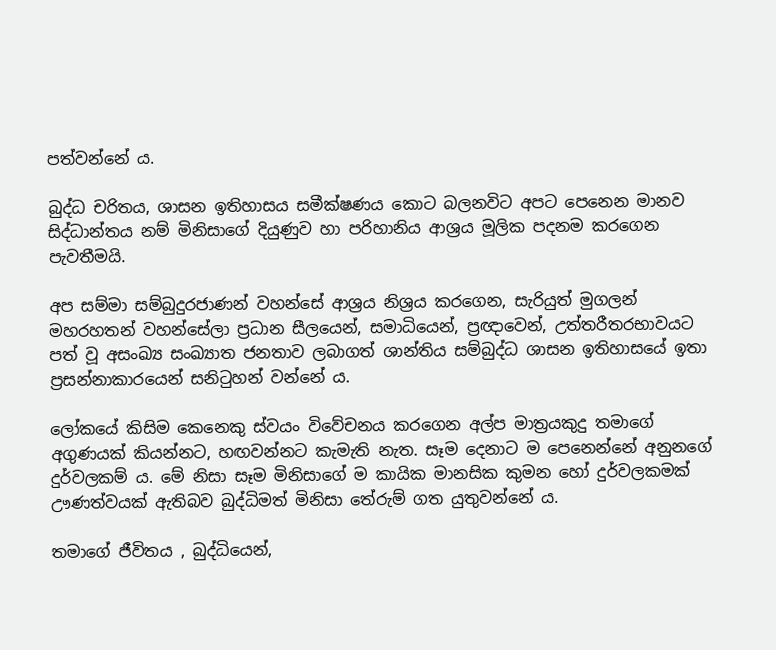පත්වන්නේ ය.

බුද්ධ චරිතය, ශාසන ඉතිහාසය සමීක්ෂණය කොට බලනවිට අපට පෙනෙන මානව සිද්ධාන්තය නම් මිනිසාගේ දියුණුව හා පරිහානිය ආශ්‍රය මූලික පදනම කරගෙන පැවතීමයි.

අප සම්මා සම්බුදුරජාණන් වහන්සේ ආශ්‍රය නිශ්‍රය කරගෙන, සැරියුත් මුගලන් මහරහතන් වහන්සේලා ප්‍රධාන සීලයෙන්, සමාධියෙන්, ප්‍රඥාවෙන්, උත්තරීතරභාවයට පත් වූ අසංඛ්‍ය සංඛ්‍යාත ජනතාව ලබාගත් ශාන්තිය සම්බුද්ධ ශාසන ඉතිහාසයේ ඉතා ප්‍රසන්නාකාරයෙන් සනිටුහන් වන්නේ ය.

ලෝකයේ කිසිම කෙනෙකු ස්වයං විවේචනය කරගෙන අල්ප මාත්‍රයකුදු තමාගේ අගුණයක් කියන්නට, හඟවන්නට කැමැති නැත. සෑම දෙනාට ම පෙනෙන්නේ අනුනගේ දුර්වලකම් ය. මේ නිසා සෑම මිනිසාගේ ම කායික මානසික කුමන හෝ දුර්වලකමක් ඌණත්වයක් ඇතිබව බුද්ධිමත් මිනිසා තේරුම් ගත යුතුවන්නේ ය.

තමාගේ ජීවිතය , බුද්ධියෙන්,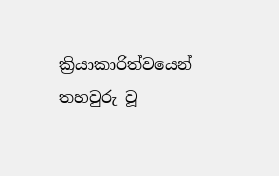ක්‍රියාකාරිත්වයෙන් තහවුරු වූ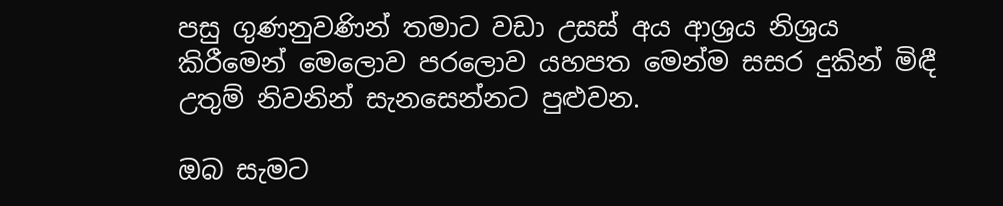පසු ගුණනුවණින් තමාට වඩා උසස් අය ආශ්‍රය නිශ්‍රය කිරීමෙන් මෙලොව පරලොව යහපත මෙන්ම සසර දුකින් මිඳී උතුම් නිවනින් සැනසෙන්නට පුළුවන.

ඔබ සැමට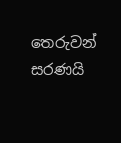තෙරුවන් සරණයි